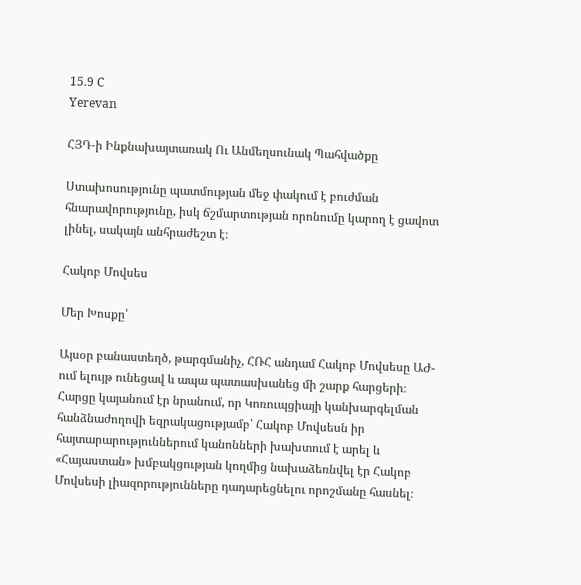15.9 C
Yerevan

ՀՅԴ‑ի Ինքնախայտառակ Ու Անմեղսունակ Պահվածքը

Ստախոսությունը պատմության մեջ փակում է բուժման հնարավորությունը, իսկ ճշմարտության որոնումը կարող է ցավոտ լինել, սակայն անհրաժեշտ է։

Հակոբ Մովսես

Մեր Խոսքը՝

Այսօր բանաստեղծ, թարգմանիչ, ՀՌՀ անդամ Հակոբ Մովսեսը ԱԺ-ում ելույթ ունեցավ և ապա պատասխանեց մի շարք հարցերի։ Հարցը կայանում էր նրանում, որ Կոռուպցիայի կանխարգելման հանձնաժողովի եզրակացությամբ՝ Հակոբ Մովսեսն իր հայտարարություններում կանոնների խախտում է արել և «Հայաստան» խմբակցության կողմից նախաձեռնվել էր Հակոբ Մովսեսի լիազորությունները դադարեցնելու որոշմանը հասնել։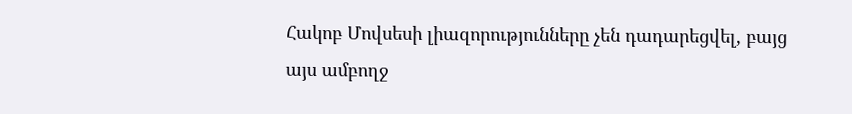Հակոբ Մովսեսի լիազորությունները չեն դադարեցվել, բայց այս ամբողջ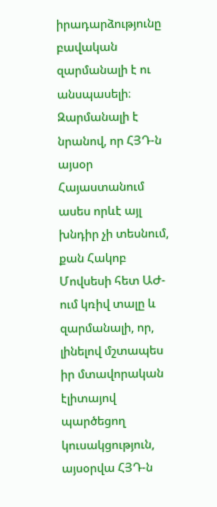իրադարձությունը բավական զարմանալի է ու անսպասելի։ Զարմանալի է նրանով, որ ՀՅԴ‑ն այսօր Հայաստանում ասես որևէ այլ խնդիր չի տեսնում, քան Հակոբ Մովսեսի հետ ԱԺ-ում կռիվ տալը և զարմանալի, որ, լինելով մշտապես իր մտավորական էլիտայով պարծեցող կուսակցություն, այսօրվա ՀՅԴ‑ն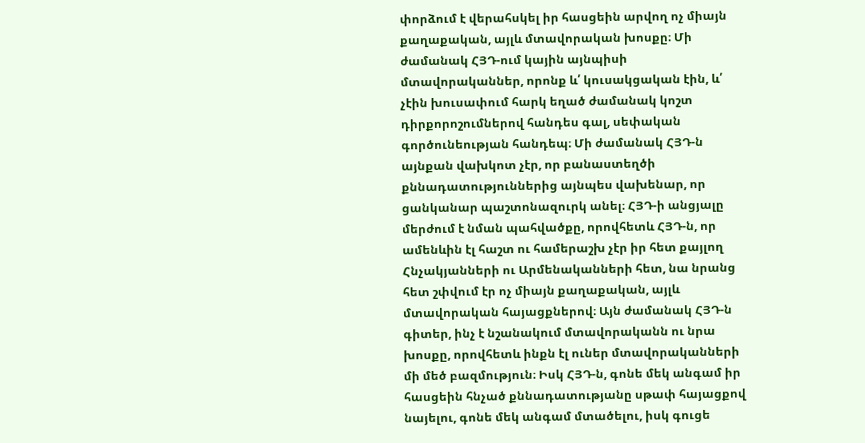փորձում է վերահսկել իր հասցեին արվող ոչ միայն քաղաքական, այլև մտավորական խոսքը։ Մի ժամանակ ՀՅԴ-ում կային այնպիսի մտավորականներ, որոնք և՛ կուսակցական էին, և՛ չէին խուսափում հարկ եղած ժամանակ կոշտ դիրքորոշումներով հանդես գալ, սեփական գործունեության հանդեպ։ Մի ժամանակ ՀՅԴ‑ն այնքան վախկոտ չէր, որ բանաստեղծի քննադատություններից այնպես վախենար, որ ցանկանար պաշտոնազուրկ անել։ ՀՅԴ‑ի անցյալը մերժում է նման պահվածքը, որովհետև ՀՅԴ‑ն, որ ամենևին էլ հաշտ ու համերաշխ չէր իր հետ քայլող Հնչակյանների ու Արմենականների հետ, նա նրանց հետ շփվում էր ոչ միայն քաղաքական, այլև մտավորական հայացքներով։ Այն ժամանակ ՀՅԴ‑ն գիտեր, ինչ է նշանակում մտավորականն ու նրա խոսքը, որովհետև ինքն էլ ուներ մտավորականների մի մեծ բազմություն։ Իսկ ՀՅԴ‑ն, գոնե մեկ անգամ իր հասցեին հնչած քննադատությանը սթափ հայացքով նայելու, գոնե մեկ անգամ մտածելու, իսկ գուցե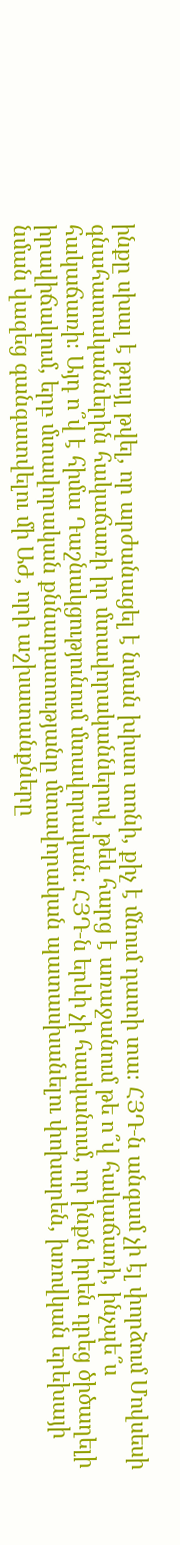ինքը սխալ է թույլ թվել, որ արժանացել է նման խիստ տոնի, քիչ է մնում դատի տա։ ՀՅԴ‑ն անգամ չի էլ փորձում Մովսեսի գնահատականներին հակաճառի իր մտավորականներով, թեև հարց է առաջանում թե ո՞վ հակաճառի, ինչպե՞ս հակաճառի։ Այդ ո՞վ է հիմա Դաշնակցությունում մտավորական։ ՀՅԴ‑ն երևի չի հասկանում, որ ինքն իրեն դրեց ծիծաղելի իրավիճակում, երբ մտավորական քննադատությանը մտավորական պատասխանելու փոխարեն, խռովկան երեխայի նման վազեց գանգատվելու մի ԱԺ, որի աշխատանքները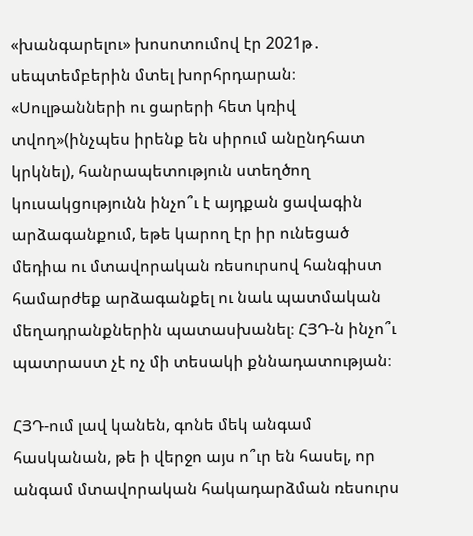«խանգարելու» խոսոտումով էր 2021թ․ սեպտեմբերին մտել խորհրդարան։ «Սուլթանների ու ցարերի հետ կռիվ տվող»(ինչպես իրենք են սիրում անընդհատ կրկնել), հանրապետություն ստեղծող կուսակցությունն ինչո՞ւ է այդքան ցավագին արձագանքում, եթե կարող էր իր ունեցած մեդիա ու մտավորական ռեսուրսով հանգիստ համարժեք արձագանքել ու նաև պատմական մեղադրանքներին պատասխանել։ ՀՅԴ‑ն ինչո՞ւ պատրաստ չէ ոչ մի տեսակի քննադատության։

ՀՅԴ-ում լավ կանեն, գոնե մեկ անգամ հասկանան, թե ի վերջո այս ո՞ւր են հասել, որ անգամ մտավորական հակադարձման ռեսուրս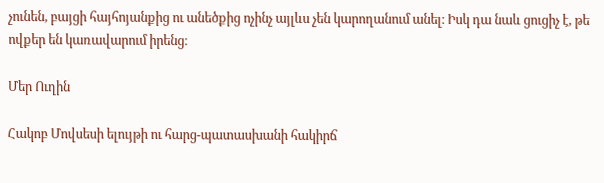չունեն, բայցի հայհոյանքից ու անեծքից ոչինչ այլևս չեն կարողանում անել։ Իսկ դա նաև ցուցիչ է, թե ովքեր են կառավարում իրենց։

Մեր Ուղին

Հակոբ Մովսեսի ելույթի ու հարց-պատասխանի հակիրճ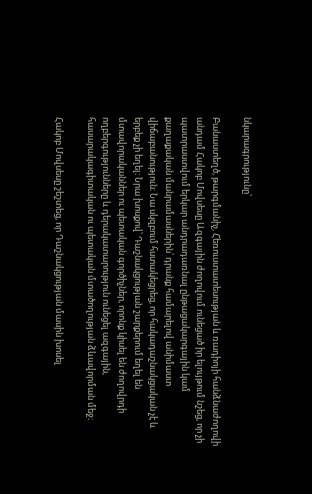նկարագրությունը՝

Բանաստեղծ, թարգմանիչ, Հեռուստատեսության և ռադիոյի հանձնաժողովի անդամ Հակոբ Մովսեսը Ազգային ժողովում ունեցած իր ելույթում նշեց, որ չի պատրաստվում երկար անդրադառնալ ընթացակարգային կամ քաղաքական մանրամասներին՝ դրանք համարելով անիմաստ վիճաբանություն։ Նա սկզբում հստակեցրեց, որ հակադաշնակցական չէ և երբեք չի եղել։ Նրա խոսքով՝ Դաշնակցության շարքերում եղել են մտավորականներ ու պետական գործիչներ, որոնք կիսել են ժողովրդի ողբերգությունները և դերակատարություն ունեցել ազգային, հասարակագիտական ու պետական մտածողության ձևավորման մեջ։

Հակոբ Մովսեսը շեշտեց, որ Դաշնակցության մասին խոսել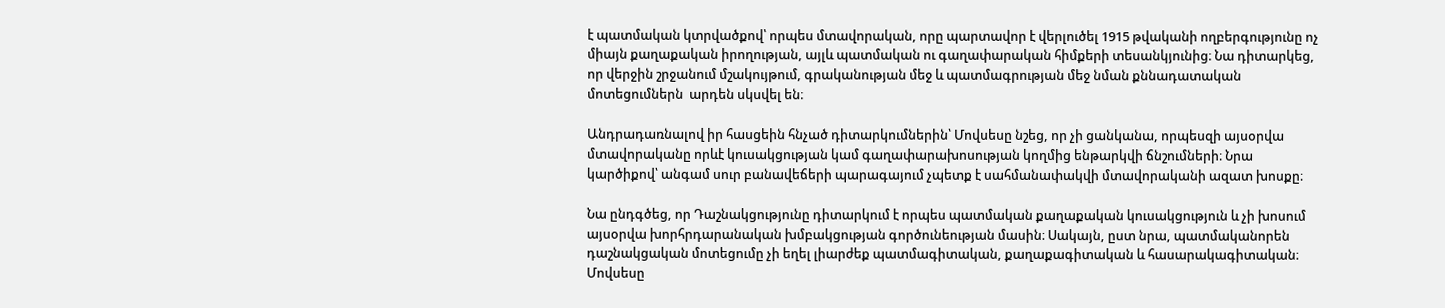է պատմական կտրվածքով՝ որպես մտավորական, որը պարտավոր է վերլուծել 1915 թվականի ողբերգությունը ոչ միայն քաղաքական իրողության, այլև պատմական ու գաղափարական հիմքերի տեսանկյունից։ Նա դիտարկեց, որ վերջին շրջանում մշակույթում, գրականության մեջ և պատմագրության մեջ նման քննադատական մոտեցումներն  արդեն սկսվել են։

Անդրադառնալով իր հասցեին հնչած դիտարկումներին՝ Մովսեսը նշեց, որ չի ցանկանա, որպեսզի այսօրվա մտավորականը որևէ կուսակցության կամ գաղափարախոսության կողմից ենթարկվի ճնշումների։ Նրա կարծիքով՝ անգամ սուր բանավեճերի պարագայում չպետք է սահմանափակվի մտավորականի ազատ խոսքը։

Նա ընդգծեց, որ Դաշնակցությունը դիտարկում է որպես պատմական քաղաքական կուսակցություն և չի խոսում այսօրվա խորհրդարանական խմբակցության գործունեության մասին։ Սակայն, ըստ նրա, պատմականորեն դաշնակցական մոտեցումը չի եղել լիարժեք պատմագիտական, քաղաքագիտական և հասարակագիտական։ Մովսեսը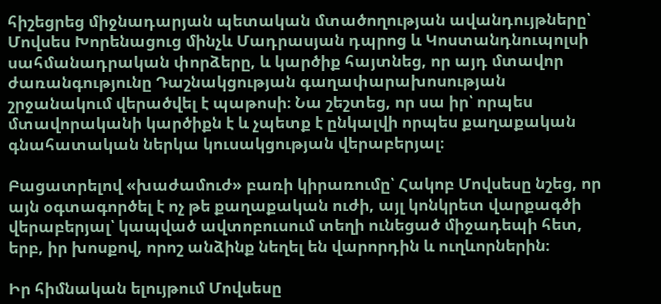հիշեցրեց միջնադարյան պետական մտածողության ավանդույթները՝ Մովսես Խորենացուց մինչև Մադրասյան դպրոց և Կոստանդնուպոլսի սահմանադրական փորձերը, և կարծիք հայտնեց, որ այդ մտավոր ժառանգությունը Դաշնակցության գաղափարախոսության շրջանակում վերածվել է պաթոսի։ Նա շեշտեց, որ սա իր՝ որպես մտավորականի կարծիքն է և չպետք է ընկալվի որպես քաղաքական գնահատական ներկա կուսակցության վերաբերյալ։

Բացատրելով «խաժամուժ» բառի կիրառումը՝ Հակոբ Մովսեսը նշեց, որ այն օգտագործել է ոչ թե քաղաքական ուժի, այլ կոնկրետ վարքագծի վերաբերյալ՝ կապված ավտոբուսում տեղի ունեցած միջադեպի հետ, երբ, իր խոսքով, որոշ անձինք նեղել են վարորդին և ուղևորներին։

Իր հիմնական ելույթում Մովսեսը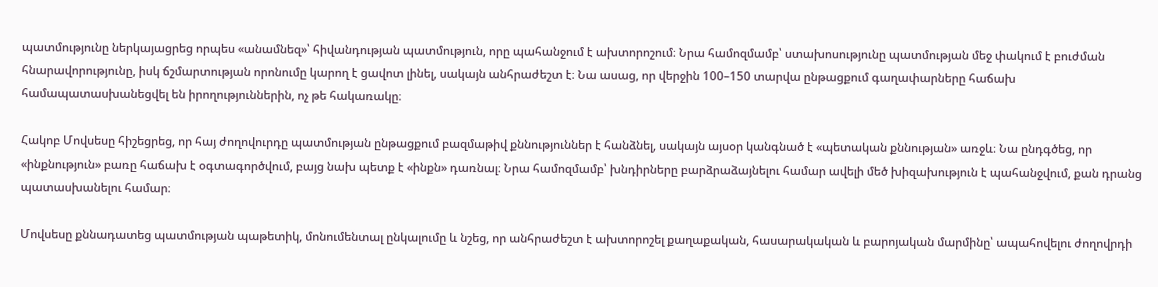պատմությունը ներկայացրեց որպես «անամնեզ»՝ հիվանդության պատմություն, որը պահանջում է ախտորոշում։ Նրա համոզմամբ՝ ստախոսությունը պատմության մեջ փակում է բուժման հնարավորությունը, իսկ ճշմարտության որոնումը կարող է ցավոտ լինել, սակայն անհրաժեշտ է։ Նա ասաց, որ վերջին 100–150 տարվա ընթացքում գաղափարները հաճախ համապատասխանեցվել են իրողություններին, ոչ թե հակառակը։

Հակոբ Մովսեսը հիշեցրեց, որ հայ ժողովուրդը պատմության ընթացքում բազմաթիվ քննություններ է հանձնել, սակայն այսօր կանգնած է «պետական քննության» առջև։ Նա ընդգծեց, որ «ինքնություն» բառը հաճախ է օգտագործվում, բայց նախ պետք է «ինքն» դառնալ։ Նրա համոզմամբ՝ խնդիրները բարձրաձայնելու համար ավելի մեծ խիզախություն է պահանջվում, քան դրանց պատասխանելու համար։

Մովսեսը քննադատեց պատմության պաթետիկ, մոնումենտալ ընկալումը և նշեց, որ անհրաժեշտ է ախտորոշել քաղաքական, հասարակական և բարոյական մարմինը՝ ապահովելու ժողովրդի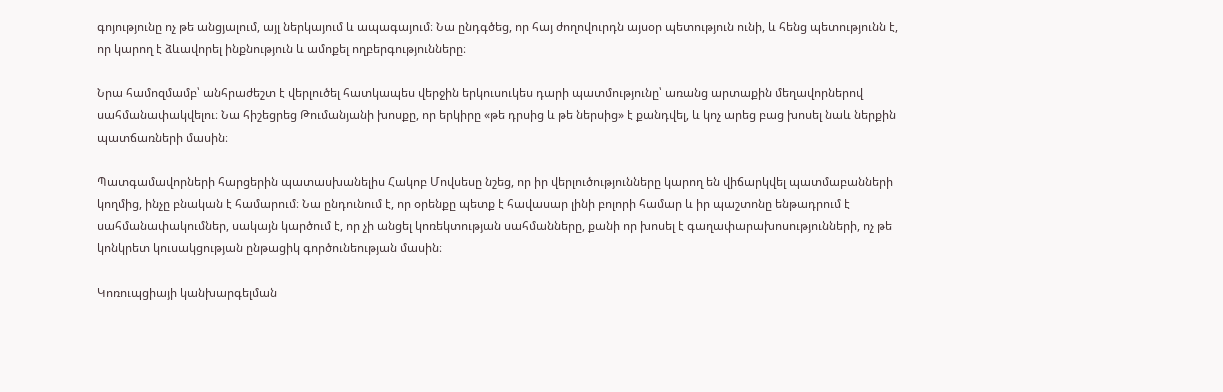գոյությունը ոչ թե անցյալում, այլ ներկայում և ապագայում։ Նա ընդգծեց, որ հայ ժողովուրդն այսօր պետություն ունի, և հենց պետությունն է, որ կարող է ձևավորել ինքնություն և ամոքել ողբերգությունները։

Նրա համոզմամբ՝ անհրաժեշտ է վերլուծել հատկապես վերջին երկուսուկես դարի պատմությունը՝ առանց արտաքին մեղավորներով սահմանափակվելու։ Նա հիշեցրեց Թումանյանի խոսքը, որ երկիրը «թե դրսից և թե ներսից» է քանդվել, և կոչ արեց բաց խոսել նաև ներքին պատճառների մասին։

Պատգամավորների հարցերին պատասխանելիս Հակոբ Մովսեսը նշեց, որ իր վերլուծությունները կարող են վիճարկվել պատմաբանների կողմից, ինչը բնական է համարում։ Նա ընդունում է, որ օրենքը պետք է հավասար լինի բոլորի համար և իր պաշտոնը ենթադրում է սահմանափակումներ, սակայն կարծում է, որ չի անցել կոռեկտության սահմանները, քանի որ խոսել է գաղափարախոսությունների, ոչ թե կոնկրետ կուսակցության ընթացիկ գործունեության մասին։

Կոռուպցիայի կանխարգելման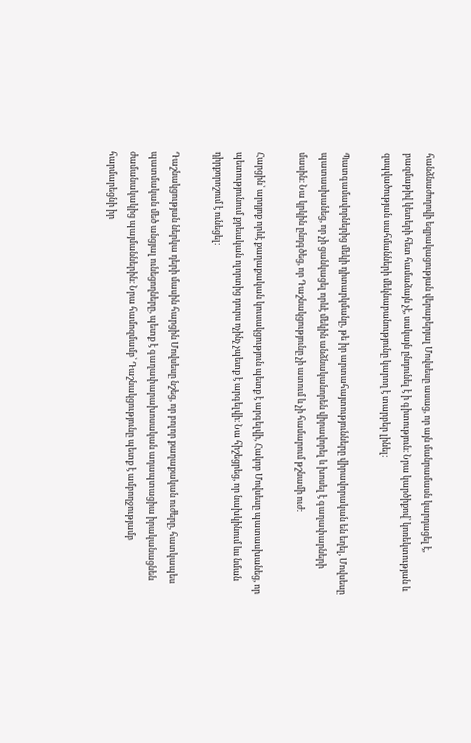հանձնաժողովի եզրակացության վերաբերյալ Մովսեսը ասաց, որ այն մանրամասն կարդացել է, բազմաթիվ կետերի հետ համաձայն չէ, սակայն ընդունել է ի գիտություն։ Նրա կարծիքով՝ կոռեկտության և զսպվածության սահմանների մեկնաբանությունը կարող է տարբեր լինել։

Պատգամավորներից մեկի դիտարկմանը, թե իր արտահայտությունները վիրավորական են եղել, Մովսեսը պատասխանեց, որ չի ցանկացել որևէ մեկին անձնականորեն վիրավորել և խոսել է գաղափարների մասին։ Նա կրկին ընդգծեց, որ Դաշնակցությունը չի ատում և չի համարում թշնամի ուժ։

Հարցին՝ արդյոք որևէ քաղաքական կուսակցություն պետք է արգելվի, Հակոբ Մովսեսը պատասխանեց, որ պետությունում քրեական ոլորտից դուրս ոչինչ չպետք է արգելվի։ Նա հիշեցրեց, որ նախկինում ևս նման դիրքորոշում է ունեցել։

Դաշնակցության ներկա դերի մասին հարցին Մովսեսը նշեց, որ բոլոր քաղաքական ուժերը, հատկապես պատմական մեծ անցյալ ունեցողները, պետք է գաղափարախոսական ադապտացիա իրականացնեն ժամանակակից պայմաններին։ Նրա համոզմամբ՝ Դաշնակցությունը պետք է ամբողջությամբ հարմարեցնի իր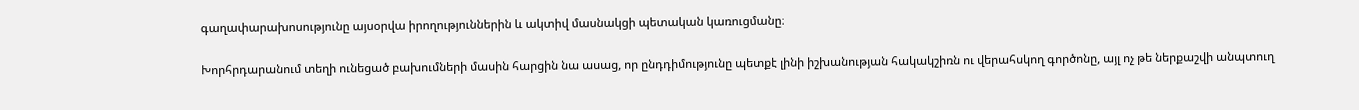գաղափարախոսությունը այսօրվա իրողություններին և ակտիվ մասնակցի պետական կառուցմանը։

Խորհրդարանում տեղի ունեցած բախումների մասին հարցին նա ասաց, որ ընդդիմությունը պետքէ լինի իշխանության հակակշիռն ու վերահսկող գործոնը, այլ ոչ թե ներքաշվի անպտուղ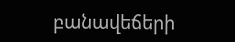բանավեճերի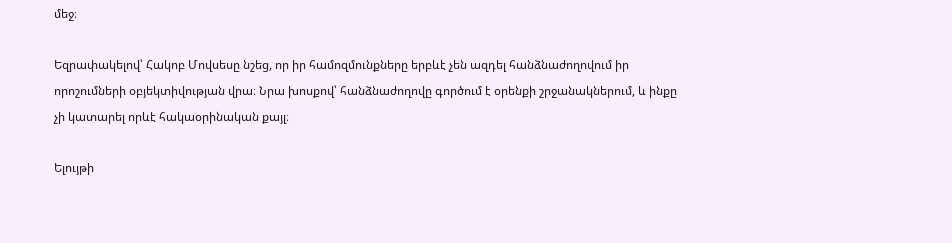մեջ։

Եզրափակելով՝ Հակոբ Մովսեսը նշեց, որ իր համոզմունքները երբևէ չեն ազդել հանձնաժողովում իր որոշումների օբյեկտիվության վրա։ Նրա խոսքով՝ հանձնաժողովը գործում է օրենքի շրջանակներում, և ինքը չի կատարել որևէ հակաօրինական քայլ։

Ելույթի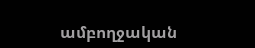ամբողջական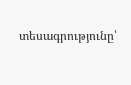տեսագրությունը՝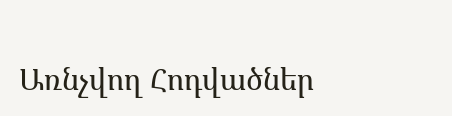Առնչվող Հոդվածներ